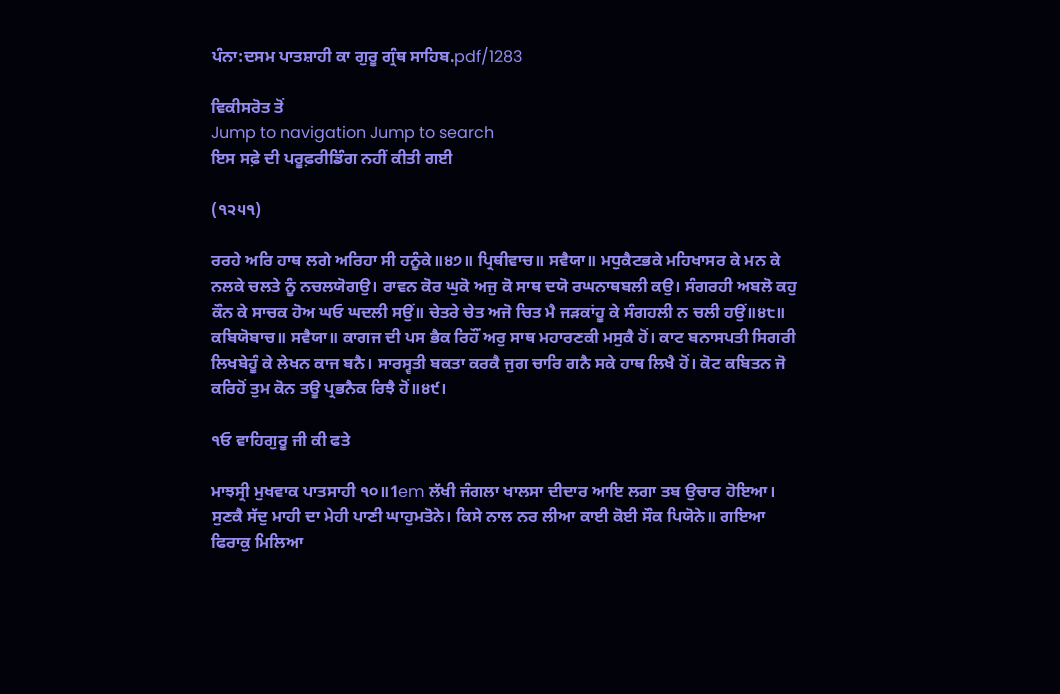ਪੰਨਾ:ਦਸਮ ਪਾਤਸ਼ਾਹੀ ਕਾ ਗੁਰੂ ਗ੍ਰੰਥ ਸਾਹਿਬ.pdf/1283

ਵਿਕੀਸਰੋਤ ਤੋਂ
Jump to navigation Jump to search
ਇਸ ਸਫ਼ੇ ਦੀ ਪਰੂਫ਼ਰੀਡਿੰਗ ਨਹੀਂ ਕੀਤੀ ਗਈ

(੧੨੫੧)

ਰਰਹੇ ਅਰਿ ਹਾਥ ਲਗੇ ਅਰਿਹਾ ਸੀ ਹਨੂੰਕੇ॥੪੭॥ ਪ੍ਰਿਥੀਵਾਚ॥ ਸਵੈਯਾ॥ ਮਧੁਕੈਟਭਕੇ ਮਹਿਖਾਸਰ ਕੇ ਮਨ ਕੇ ਨਲਕੇ ਚਲਤੇ ਨੂੰ ਨਚਲਯੋਗਉ। ਰਾਵਨ ਕੋਰ ਘੁਕੋ ਅਜੁ ਕੋ ਸਾਥ ਦਯੋ ਰਘਨਾਥਬਲੀ ਕਉ। ਸੰਗਰਹੀ ਅਬਲੋ ਕਹੁ ਕੌਨ ਕੇ ਸਾਚਕ ਹੋਅ ਘਓ ਘਦਲੀ ਸਉਂ॥ ਚੇਤਰੇ ਚੇਤ ਅਜੋ ਚਿਤ ਮੈ ਜੜਕਾਂਹੂ ਕੇ ਸੰਗਹਲੀ ਨ ਚਲੀ ਹਉਂ॥੪੮॥ ਕਬਿਯੋਬਾਚ॥ ਸਵੈਯਾ॥ ਕਾਗਜ ਦੀ ਪਸ ਭੈਕ ਰਿਹੌਂ ਅਰੁ ਸਾਥ ਮਹਾਰਣਕੀ ਮਸੁਕੈ ਹੋਂ। ਕਾਟ ਬਨਾਸਪਤੀ ਸਿਗਰੀ ਲਿਖਬੇਹੂੰ ਕੇ ਲੇਖਨ ਕਾਜ ਬਨੈ। ਸਾਰਸ੍ਵਤੀ ਬਕਤਾ ਕਰਕੈ ਜੁਗ ਚਾਰਿ ਗਨੈ ਸਕੇ ਹਾਥ ਲਿਖੈ ਹੋਂ। ਕੋਟ ਕਬਿਤਨ ਜੋ ਕਰਿਹੋਂ ਤੁਮ ਕੋਨ ਤਊ ਪ੍ਰਭਨੈਕ ਰਿਝੈ ਹੋਂ॥੪੯।

੧ਓ ਵਾਹਿਗੁਰੂ ਜੀ ਕੀ ਫਤੇ

ਮਾਝਸ੍ਰੀ ਮੁਖਵਾਕ ਪਾਤਸਾਹੀ ੧੦॥1em ਲੱਖੀ ਜੰਗਲਾ ਖਾਲਸਾ ਦੀਦਾਰ ਆਇ ਲਗਾ ਤਬ ਉਚਾਰ ਹੋਇਆ। ਸੁਣਕੈ ਸੱਦੁ ਮਾਹੀ ਦਾ ਮੇਹੀ ਪਾਣੀ ਘਾਹੁਮਤੋਨੇ। ਕਿਸੇ ਨਾਲ ਨਰ ਲੀਆ ਕਾਈ ਕੋਈ ਸੌਕ ਪਿਯੋਨੇ॥ ਗਇਆ ਫਿਰਾਕੁ ਮਿਲਿਆ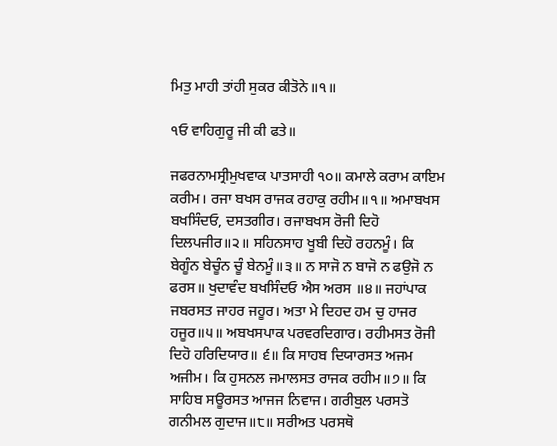ਮਿਤੁ ਮਾਹੀ ਤਾਂਹੀ ਸੁਕਰ ਕੀਤੋਨੇ॥੧॥

੧ਓ ਵਾਹਿਗੁਰੂ ਜੀ ਕੀ ਫਤੇ॥

ਜਫਰਨਾਮਸ੍ਰੀਮੁਖਵਾਕ ਪਾਤਸਾਹੀ ੧੦॥ ਕਮਾਲੇ ਕਰਾਮ ਕਾਇਮ ਕਰੀਮ। ਰਜਾ ਬਖਸ ਰਾਜਕ ਰਹਾਕੁ ਰਹੀਮ॥੧॥ ਅਮਾਬਖਸ ਬਖਸਿੰਦਓ, ਦਸਤਗੀਰ। ਰਜਾਬਖਸ ਰੋਜੀ ਦਿਹੋ ਦਿਲਪਜੀਰ॥੨॥ ਸਹਿਨਸਾਹ ਖੂਬੀ ਦਿਹੋ ਰਹਨਮੂੰ। ਕਿ ਬੇਗੂੰਨ ਬੇਚੂੰਨ ਚੂੰ ਬੇਨਮੂੰ॥੩॥ ਨ ਸਾਜੋ ਨ ਬਾਜੋ ਨ ਫਉਜੋ ਨ ਫਰਸ॥ ਖੁਦਾਵੰਦ ਬਖਸਿੰਦਓ ਐਸ ਅਰਸ ॥੪॥ ਜਹਾਂਪਾਕ ਜਬਰਸਤ ਜਾਹਰ ਜਹੂਰ। ਅਤਾ ਮੇ ਦਿਹਦ ਹਮ ਚੁ ਹਾਜਰ ਹਜੂਰ॥੫॥ ਅਬਖਸਪਾਕ ਪਰਵਰਦਿਗਾਰ। ਰਹੀਮਸਤ ਰੋਜੀ ਦਿਹੋ ਹਰਿਦਿਯਾਰ॥ ੬॥ ਕਿ ਸਾਹਬ ਦਿਯਾਰਸਤ ਅਜਮ ਅਜੀਮ। ਕਿ ਹੁਸਨਲ ਜਮਾਲਸਤ ਰਾਜਕ ਰਹੀਮ॥੭॥ ਕਿ ਸਾਹਿਬ ਸਊਰਸਤ ਆਜਜ ਨਿਵਾਜ। ਗਰੀਬੁਲ ਪਰਸਤੋ ਗਨੀਮਲ ਗੁਦਾਜ॥੮॥ ਸਰੀਅਤ ਪਰਸਥੋ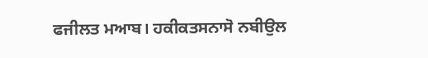ਫਜੀਲਤ ਮਆਬ। ਹਕੀਕਤਸਨਾਸੋ ਨਬੀਉਲ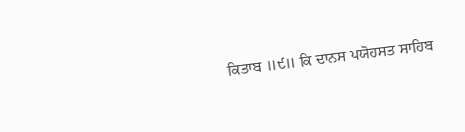ਕਿਤਾਬ ॥੯॥ ਕਿ ਦਾਨਸ ਪਯੋਹਸਤ ਸਾਹਿਬ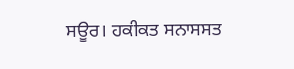ਸਊਰ। ਹਕੀਕਤ ਸਨਾਸਸਤ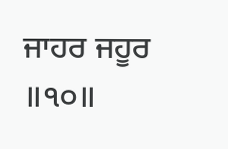ਜਾਹਰ ਜਹੂਰ ॥੧੦॥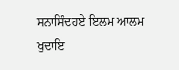ਸਨਾਸਿੰਦਹਏ ਇਲਮ ਆਲਮ ਖੁਦਾਇ